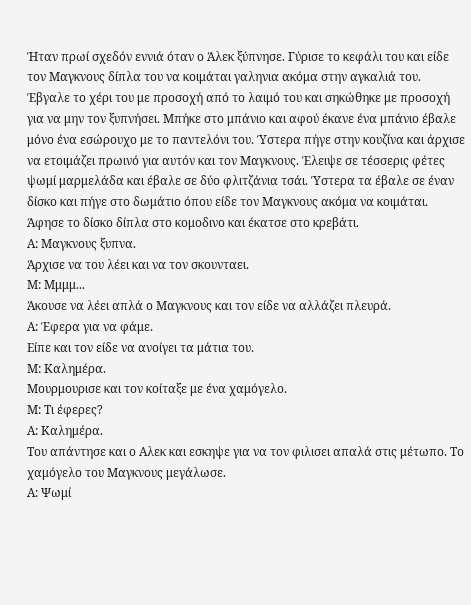Ήταν πρωί σχεδόν εννιά όταν ο Άλεκ ξύπνησε. Γύρισε το κεφάλι του και είδε τον Μαγκνους δίπλα του να κοιμάται γαληνια ακόμα στην αγκαλιά του. Έβγαλε το χέρι του με προσοχή από το λαιμό του και σηκώθηκε με προσοχή για να μην τον ξυπνήσει. Μπήκε στο μπάνιο και αφού έκανε ένα μπάνιο έβαλε μόνο ένα εσώρουχο με το παντελόνι του. Ύστερα πήγε στην κουζίνα και άρχισε να ετοιμάζει πρωινό για αυτόν και τον Μαγκνους. Έλειψε σε τέσσερις φέτες ψωμί μαρμελάδα και έβαλε σε δύο φλιτζάνια τσάι. Ύστερα τα έβαλε σε έναν δίσκο και πήγε στο δωμάτιο όπου είδε τον Μαγκνους ακόμα να κοιμάται. Άφησε το δίσκο δίπλα στο κομοδινο και έκατσε στο κρεβάτι.
Α: Μαγκνους ξυπνα.
Άρχισε να του λέει και να τον σκουνταει.
Μ: Μμμμ...
Άκουσε να λέει απλά ο Μαγκνους και τον είδε να αλλάζει πλευρά.
Α: Έφερα για να φάμε.
Είπε και τον είδε να ανοίγει τα μάτια του.
Μ: Καλημέρα.
Μουρμουρισε και τον κοίταξε με ένα χαμόγελο.
Μ: Τι έφερες?
Α: Καλημέρα.
Του απάντησε και ο Αλεκ και εσκηψε για να τον φιλισει απαλά στις μέτωπο. Το χαμόγελο του Μαγκνους μεγάλωσε.
Α: Ψωμί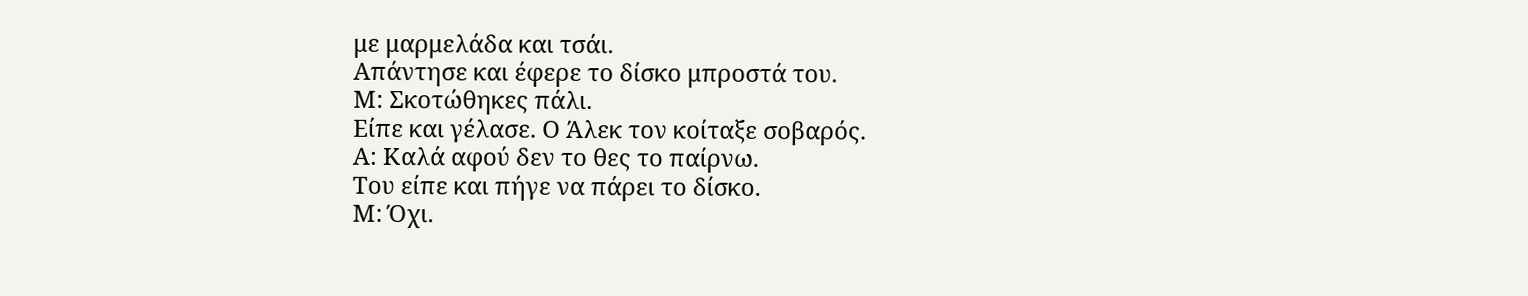με μαρμελάδα και τσάι.
Απάντησε και έφερε το δίσκο μπροστά του.
Μ: Σκοτώθηκες πάλι.
Είπε και γέλασε. Ο Άλεκ τον κοίταξε σοβαρός.
Α: Καλά αφού δεν το θες το παίρνω.
Του είπε και πήγε να πάρει το δίσκο.
Μ: Όχι.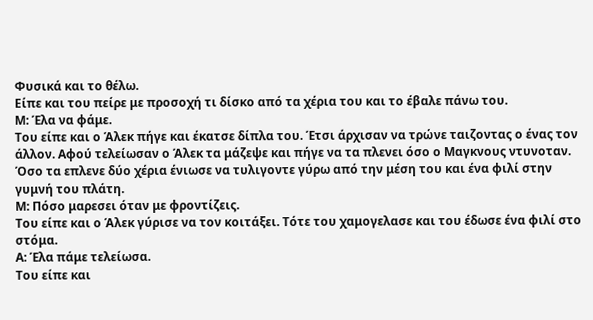Φυσικά και το θέλω.
Είπε και του πείρε με προσοχή τι δίσκο από τα χέρια του και το έβαλε πάνω του.
Μ: Έλα να φάμε.
Του είπε και ο Άλεκ πήγε και έκατσε δίπλα του. Έτσι άρχισαν να τρώνε ταιζοντας ο ένας τον άλλον. Αφού τελείωσαν ο Άλεκ τα μάζεψε και πήγε να τα πλενει όσο ο Μαγκνους ντυνοταν. Όσο τα επλενε δύο χέρια ένιωσε να τυλιγοντε γύρω από την μέση του και ένα φιλί στην γυμνή του πλάτη.
Μ: Πόσο μαρεσει όταν με φροντίζεις.
Του είπε και ο Άλεκ γύρισε να τον κοιτάξει. Τότε του χαμογελασε και του έδωσε ένα φιλί στο στόμα.
Α: Έλα πάμε τελείωσα.
Του είπε και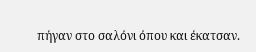πήγαν στο σαλόνι όπου και έκατσαν.